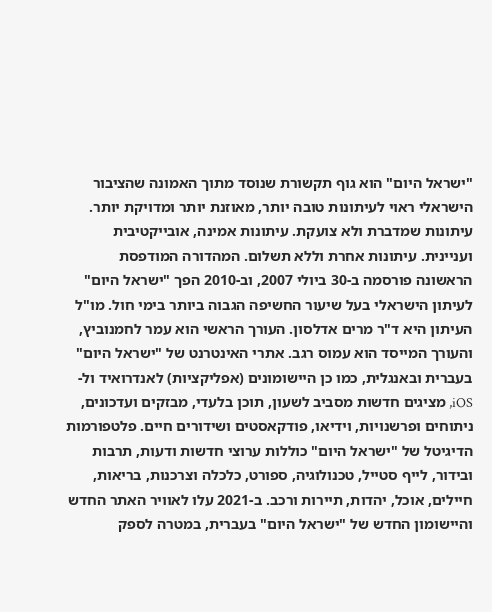"ישראל היום" הוא גוף תקשורת שנוסד מתוך האמונה שהציבור הישראלי ראוי לעיתונות טובה יותר, מאוזנת יותר ומדויקת יותר. עיתונות שמדברת ולא צועקת. עיתונות אמינה, אובייקטיבית ועניינית. עיתונות אחרת וללא תשלום. המהדורה המודפסת הראשונה פורסמה ב-30 ביולי 2007, וב-2010 הפך "ישראל היום" לעיתון הישראלי בעל שיעור החשיפה הגבוה ביותר בימי חול. מו"ל העיתון היא ד"ר מרים אדלסון. העורך הראשי הוא עמר לחמנוביץ, והעורך המייסד הוא עמוס רגב. אתרי האינטרנט של "ישראל היום" בעברית ובאנגלית, כמו כן היישומונים (אפליקציות) לאנדרואיד ול-iOS, מציגים חדשות מסביב לשעון, תוכן בלעדי, מבזקים ועדכונים, ניתוחים ופרשנויות, וידיאו, פודקאסטים ושידורים חיים. פלטפורמות הדיגיטל של "ישראל היום" כוללות ערוצי חדשות ודעות, תרבות ובידור, לייף סטייל, טכנולוגיה, ספורט, כלכלה וצרכנות, בריאות, חיילים, אוכל, יהדות, תיירות ורכב. ב-2021 עלו לאוויר האתר החדש והיישומון החדש של "ישראל היום" בעברית, במטרה לספק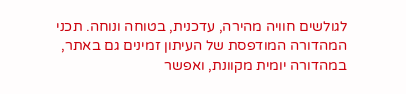לגולשים חוויה מהירה, עדכנית, בטוחה ונוחה. תכני המהדורה המודפסת של העיתון זמינים גם באתר, במהדורה יומית מקוונת, ואפשר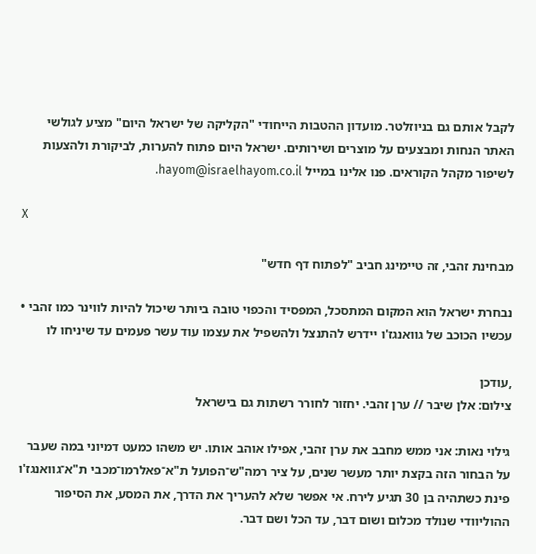לקבל אותם גם בניוזלטר. מועדון ההטבות הייחודי "הקליקה של ישראל היום" מציע לגולשי האתר הנחות ומבצעים על מוצרים ושירותים. ישראל היום פתוח להערות, לביקורת ולהצעות לשיפור מקהל הקוראים. פנו אלינו במייל hayom@israelhayom.co.il.

X

מבחינת זהבי, זה טיימינג חביב "לפתוח דף חדש"

נבחרת ישראל הוא המקום המתסכל, המפסיד והכפוי טובה ביותר שיכול להיות לווינר כמו זהבי • עכשיו הכוכב של גוואנגז'ו יידרש להתנצל ולהשפיל את עצמו עוד עשר פעמים עד שיניחו לו

,עודכן
צילום: אלן שיבר // ערן זהבי. יחזור לחורר רשתות גם בישראל

גילוי נאות: אני ממש מחבב את ערן זהבי, אפילו אוהב אותו. יש משהו כמעט דמיוני במה שעבר על הבחור הזה בקצת יותר מעשר שנים, על ציר רמה"ש־הפועל ת"א־פאלרמו־מכבי ת"א־גוואנגז'ו פינת כשתהיה בן 30 תגיע לירח. אי אפשר שלא להעריך את הדרך, את המסע, את הסיפור ההוליוודי שנולד מכלום ושום דבר, עד הכל ושם דבר.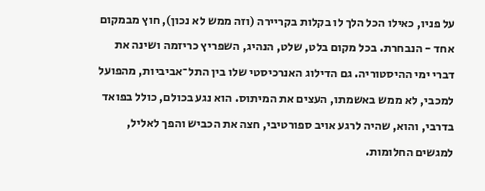על פניו, כאילו הכל הלך לו בקלות בקריירה (וזה ממש לא נכון), חוץ מבמקום אחד - הנבחרת. בכל מקום בלט, שלט, הנהיג, השפריץ כריזמה ושינה את דברי ימי ההיסטוריה. גם הדילוג האנרכיסטי שלו בין התל־אביביות, מהפועל למכבי, לא ממש באשמתו, העצים את המיתוס. הוא נגע בכולם, כולל בפואד בדרבי, והוא, שהיה לרגע אויב ספורטיבי, חצה את הכביש והפך לאליל, למגשים החלומות.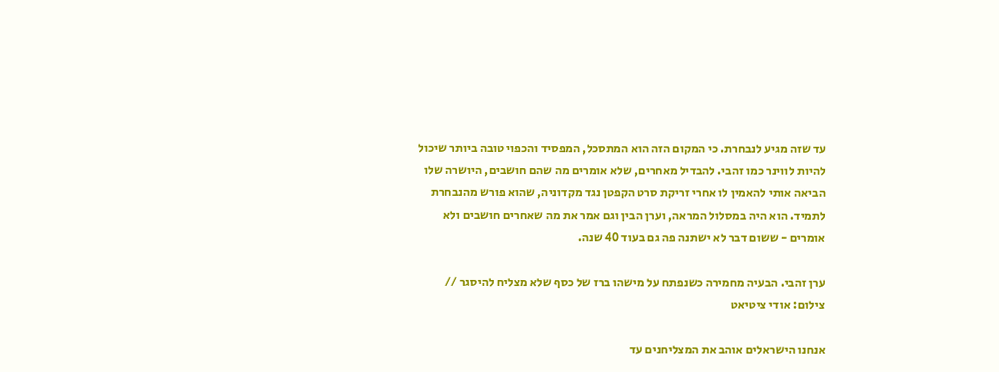עד שזה מגיע לנבחרת. כי המקום הזה הוא המתסכל, המפסיד והכפוי טובה ביותר שיכול להיות לווינר כמו זהבי. להבדיל מאחרים, שלא אומרים מה שהם חושבים, היושרה שלו הביאה אותי להאמין לו אחרי זריקת סרט הקפטן נגד מקדוניה, שהוא פורש מהנבחרת לתמיד. הוא היה במסלול המראה, וערן הבין וגם אמר את מה שאחרים חושבים ולא אומרים - ששום דבר לא ישתנה פה גם בעוד 40 שנה.

ערן זהבי. הבעיה מחמירה כשנפתח על מישהו ברז של כסף שלא מצליח להיסגר // צילום: אודי ציטיאט

אנחנו הישראלים אוהב את המצליחנים עד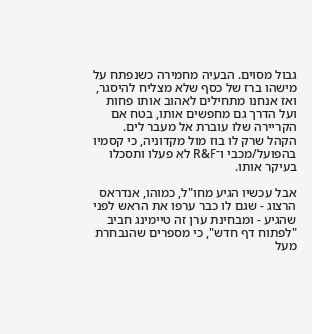גבול מסוים. הבעיה מחמירה כשנפתח על מישהו ברז של כסף שלא מצליח להיסגר, ואז אנחנו מתחילים לאהוב אותו פחות ועל הדרך גם מחפשים אותו, בטח אם הקריירה שלו עוברת אל מעבר לים. הקהל שרק לו בוז מול מקדוניה, כי קסמיו בהפועל/מכבי ו־R&F לא פעלו ותסכלו בעיקר אותו.

אבל עכשיו הגיע מחו"ל, כמוהו, אנדראס הרצוג - שגם לו כבר ערפו את הראש לפני שהגיע - ומבחינת ערן זה טיימינג חביב "לפתוח דף חדש", כי מספרים שהנבחרת מעל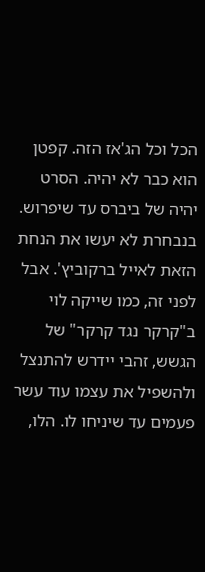הכל וכל הג'אז הזה. קפטן הוא כבר לא יהיה. הסרט יהיה של ביברס עד שיפרוש. בנבחרת לא יעשו את הנחת הזאת לאייל ברקוביץ'. אבל לפני זה, כמו שייקה לוי ב"קרקר נגד קרקר" של הגשש, זהבי יידרש להתנצל ולהשפיל את עצמו עוד עשר פעמים עד שיניחו לו. הלו,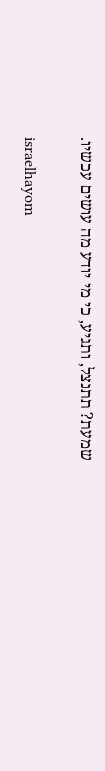שמעת? תתנצל, ותגיע, כי מי יודע מה עושים עכשיו.

israelhayom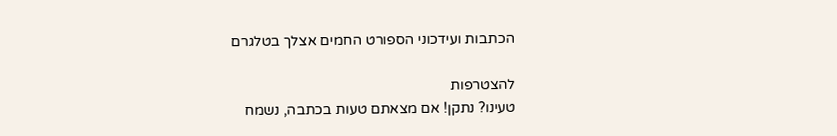הכתבות ועידכוני הספורט החמים אצלך בטלגרם

להצטרפות
טעינו? נתקן! אם מצאתם טעות בכתבה, נשמח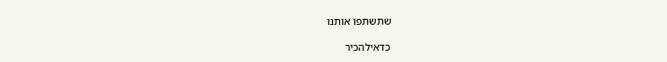שתשתפו אותנו

כדאילהכיר